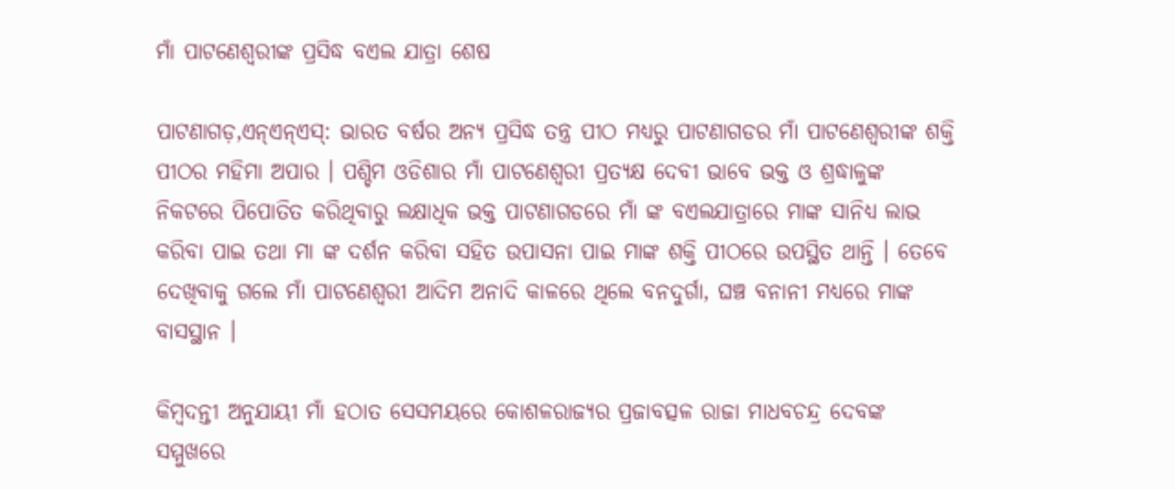ମାଁ ପାଟଣେଶ୍ୱରୀଙ୍କ ପ୍ରସିଦ୍ଧ ବଏଲ ଯାତ୍ରା ଶେଷ

ପାଟଣାଗଡ଼,ଏନ୍ଏନ୍ଏସ୍: ଭାରତ ବର୍ଷର ଅନ୍ୟ ପ୍ରସିଦ୍ଧ ତନ୍ତ୍ର ପୀଠ ମଧ୍ୟରୁ ପାଟଣାଗଡର ମାଁ ପାଟଣେଶ୍ୱରୀଙ୍କ ଶକ୍ତି ପୀଠର ମହିମା ଅପାର । ପଶ୍ଚିମ ଓଡିଶାର ମାଁ ପାଟଣେଶ୍ୱରୀ ପ୍ରତ୍ୟକ୍ଷ ଦେବୀ ଭାବେ ଭକ୍ତ ଓ ଶ୍ରଦ୍ଧାଳୁଙ୍କ ନିକଟରେ ପିପୋତିତ କରିଥିବାରୁ ଲକ୍ଷାଧିକ ଭକ୍ତ ପାଟଣାଗଡରେ ମାଁ ଙ୍କ ବଏଲଯାତ୍ରାରେ ମାଙ୍କ ସାନିଧ୍ୟ ଲାଭ କରିବା ପାଇ ତଥା ମା ଙ୍କ ଦର୍ଶନ କରିବା ସହିତ ଉପାସନା ପାଇ ମାଙ୍କ ଶକ୍ତି ପୀଠରେ ଉପସ୍ଥିତ ଥାନ୍ତି । ତେବେ ଦେଖିବାକୁ ଗଲେ ମାଁ ପାଟଣେଶ୍ୱରୀ ଆଦିମ ଅନାଦି କାଳରେ ଥିଲେ ବନଦୁର୍ଗା, ଘଞ୍ଚ ବନାନୀ ମଧ୍ୟରେ ମାଙ୍କ ବାସସ୍ଥାନ ।

କିମ୍ବଦନ୍ତୀ ଅନୁଯାୟୀ ମାଁ ହଠାତ ସେସମୟରେ କୋଶଳରାଜ୍ୟର ପ୍ରଜାବତ୍ସଳ ରାଜା ମାଧବଚନ୍ଦ୍ର ଦେବଙ୍କ ସମ୍ମୁଖରେ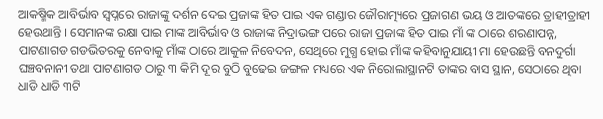ଆକଷ୍ମିକ ଆବିର୍ଭାବ ସ୍ୱପ୍ନରେ ରାଜାଙ୍କୁ ଦର୍ଶନ ଦେଇ ପ୍ରଜାଙ୍କ ହିତ ପାଇ ଏକ ଗଣ୍ଡାର ଜୌରାତ୍ମ୍ୟରେ ପ୍ରଜାଗଣ ଭୟ ଓ ଆତଙ୍କରେ ତ୍ରାହୀତ୍ରାହୀ ହେଉଥାନ୍ତି । ସେମାନଙ୍କ ରକ୍ଷା ପାଇ ମାଙ୍କ ଆବିର୍ଭାବ ଓ ରାଜାଙ୍କ ନିଦ୍ରାଭଙ୍ଗ ପରେ ରାଜା ପ୍ରଜାଙ୍କ ହିତ ପାଇ ମାଁ ଙ୍କ ଠାରେ ଶରଣାପନ୍ନ, ପାଟଣାଗଡ ଗଡଭିତରକୁ ନେବାକୁ ମାଁଙ୍କ ଠାରେ ଆକୁଳ ନିବେଦନ, ସେଥିରେ ମୁଗ୍ଧ ହୋଇ ମାଁଙ୍କ କହିବାନୁଯାୟୀ ମା ହେଉଛନ୍ତି ବନଦୁର୍ଗା ଘଞ୍ଚବନାନୀ ତଥା ପାଟଣାଗଡ ଠାରୁ ୩ କିମି ଦୂର ବୁଠି ବୁଢେଇ ଜଙ୍ଗଳ ମଧ୍ୟରେ ଏକ ନିରୋଲାସ୍ଥାନଟି ତାଙ୍କର ବାସ ସ୍ଥାନ, ସେଠାରେ ଥିବା ଧାଡି ଧାଡି ୩ଟି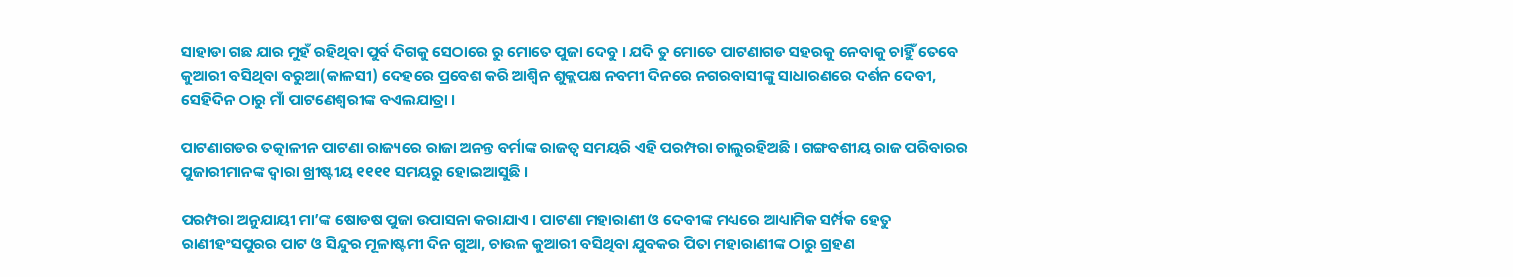ସାହାଡା ଗଛ ଯାର ମୁହଁ ରହିଥିବା ପୁର୍ବ ଦିଗକୁ ସେଠାରେ ରୁ ମୋତେ ପୁଜା ଦେବୁ । ଯଦି ତୁ ମୋତେ ପାଟଣାଗଡ ସହରକୁ ନେବାକୁ ଚାହିୁଁ ତେବେ କୁଆରୀ ବସିଥିବା ବରୁଆ(କାଳସୀ) ଦେହରେ ପ୍ରବେଶ କରି ଆଶ୍ୱିନ ଶୁକ୍ଲପକ୍ଷ ନବମୀ ଦିନରେ ନଗରବାସୀଙ୍କୁ ସାଧାରଣରେ ଦର୍ଶନ ଦେବୀ, ସେହିଦିନ ଠାରୁ ମାଁ ପାଟଣେଶ୍ୱରୀଙ୍କ ବଏଲଯାତ୍ରା ।

ପାଟଣାଗଡର ତତ୍କାଳୀନ ପାଟଣା ରାଜ୍ୟରେ ରାଜା ଅନନ୍ତ ବର୍ମାଙ୍କ ରାଜତ୍ୱ ସମୟରି ଏହି ପରମ୍ପରା ଚାଲୁରହିଅଛି । ଗଙ୍ଗବଶୀୟ ରାଜ ପରିବାରର ପୁଜାରୀମାନଙ୍କ ଦ୍ୱାରା ଖ୍ରୀଷ୍ଟୀୟ ୧୧୧୧ ସମୟରୁ ହୋଇଆସୁଛି ।

ପରମ୍ପରା ଅନୁଯାୟୀ ମା’ଙ୍କ ଷୋଡଷ ପୁଜା ଉପାସନା କରାଯାଏ । ପାଟଣା ମହାରାଣୀ ଓ ଦେବୀଙ୍କ ମଧ୍ୟରେ ଆଧ୍ୟାମିକ ସର୍ମ୍ପକ ହେତୁ ରାଣୀହଂସପୁରର ପାଟ ଓ ସିନ୍ଦୁର ମୂଳାଷ୍ଟମୀ ଦିନ ଗୁଆ, ଚାଉଳ କୁଆରୀ ବସିଥିବା ଯୁବକର ପିତା ମହାରାଣୀଙ୍କ ଠାରୁ ଗ୍ରହଣ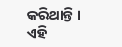କରିଥାନ୍ତି । ଏହି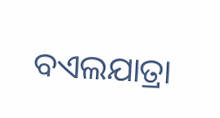ବଏଲଯାତ୍ରା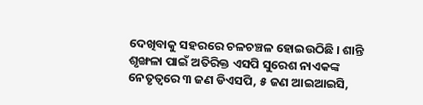ଦେଖିବାକୁ ସହରରେ ଚଳଚଞ୍ଚଳ ହୋଇଉଠିଛି । ଶାନ୍ତି ଶୃଙ୍ଖଳା ପାଇଁ ଅତିରିକ୍ତ ଏସପି ସୁରେଶ ନାଏକଙ୍କ ନେତୃତ୍ୱରେ ୩ ଜଣ ଡିଏସପି, ୫ ଜଣ ଆଇଆଇସି,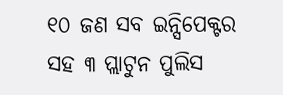୧୦ ଜଣ ସବ ଇନ୍ସିପେକ୍ଟର ସହ ୩ ପ୍ଲାଟୁନ ପୁଲିସ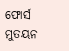ଫୋର୍ସ ମୁତୟନ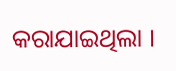କରାଯାଇଥିଲା ।